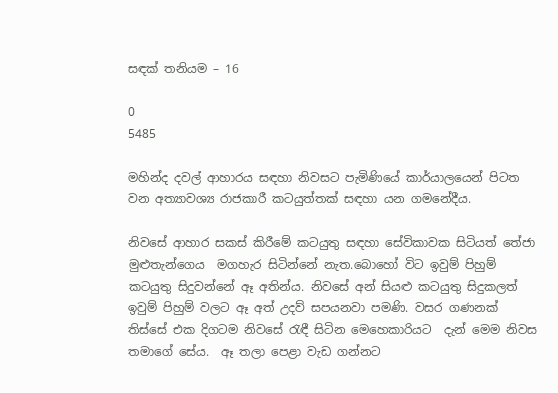සඳක් තනියම – 16

0
5485

මහින්ද දවල් ආහාරය සඳහා නිවසට පැමිණියේ කාර්යාලයෙන් පිටත වන අත්‍යාවශ්‍ය රාජකාරී කටයුත්තක් සඳහා යන ගමනේදීය.

නිවසේ ආහාර සකස් කිරීමේ කටයුතු සඳහා සේවිකාවක සිටියත් තේජා මුළුතැන්ගෙය  මගහැර සිටින්නේ නැත.බොහෝ විට ඉවුම් පිහුම් කටයුතු සිදුවන්නේ ඈ අතින්ය. නිවසේ අන් සියළු කටයුතු සිදුකලත් ඉවුම් පිහුම් වලට ඈ අත් උදව් සපයනවා පමණි. වසර ගණනක් තිස්සේ එක දිගටම නිවසේ රැඳී සිටින මෙහෙකාරියට  දැන් මෙම නිවස තමාගේ සේය.  ඈ තලා පෙළා වැඩ ගන්නට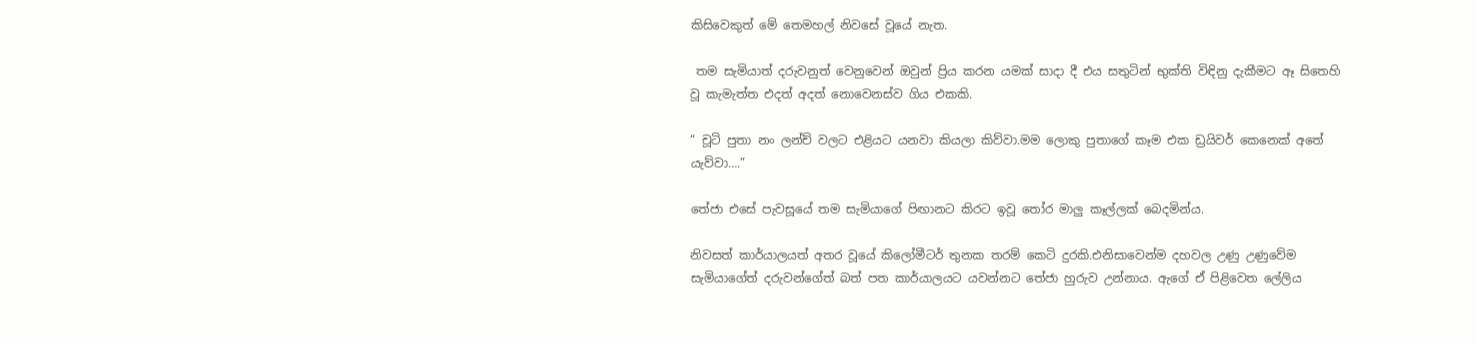කිසිවෙකුත් මේ තෙමහල් නිවසේ වූයේ නැත.

 තම සැමියාත් දරුවනුත් වෙනුවෙන් ඔවුන් ප්‍රිය කරන යමක් සාදා දී එය සතුටින් භුක්ති විඳිනු දැකීමට ඈ සිතෙහි  වූ කැමැත්ත එදත් අදත් නොවෙනස්ව ගිය එකකි.

“ චූටි පුතා නං ලන්ච් වලට එළියට යනවා කියලා කිව්වා.මම ලොකු පුතාගේ කෑම එක ඩ්‍රයිවර් කෙනෙක් අතේ යැව්වා….”

තේජා එසේ පැවසූයේ තම සැමියාගේ පිඟානට කිරට ඉවූ තෝර මාලු කෑල්ලක් බෙදමින්ය.

නිවසත් කාර්යාලයත් අතර වූයේ කිලෝමීටර් තුනක තරම් කෙටි දුරකි.එනිසාවෙන්ම දහවල උණු උණුවේම සැමියාගේත් දරුවන්ගේත් බත් පත කාර්යාලයට යවන්නට තේජා හුරුව උන්නාය. ඇගේ ඒ පිළිවෙත ලේලිය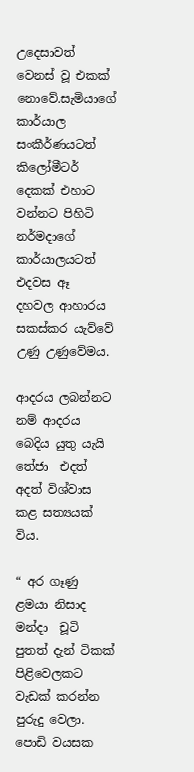උදෙසාවත් වෙනස් වූ එකක් නොවේ.සැමියාගේ කාර්යාල සංකීර්ණයටත්  කිලෝමීටර් දෙකක් එහාට වන්නට පිහිටි නර්මදාගේ කාර්යාලයටත් එදවස ඈ  දහවල ආහාරය සකස්කර යැව්වේ උණු උණුවේමය.

ආදරය ලබන්නට නම් ආදරය බෙදිය යුතු යැයි තේජා  එදත් අදත් විශ්වාස කළ සත්‍යයක් විය.

“ අර ගෑණු ළමයා නිසාද මන්දා  චූටි පුතත් දැන් ටිකක් පිළිවෙලකට වැඩක් කරන්න පුරුදු වෙලා. පොඩි වයසක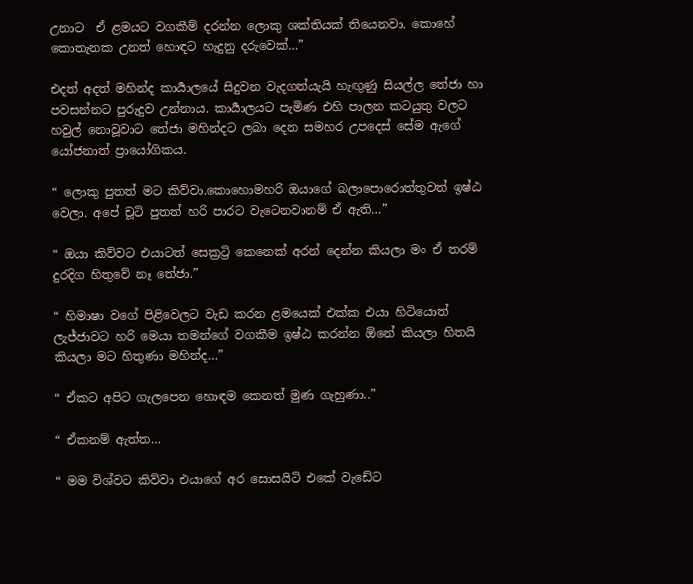උනාට  ඒ ළමයට වගකීම් දරන්න ලොකු ශක්තියක් තියෙනවා. කොහේ කොතැනක උනත් හොඳට හැදුනු දරුවෙක්…”

එදත් අදත් මහින්ද කාර්‍යාලයේ සිදුවන වැදගත්යැයි හැඟුණු සියල්ල තේජා හා පවසන්නට පුරුදුව උන්නාය. කාර්‍යාලයට පැමිණ එහි පාලන කටයුතු වලට හවුල් නොවූවාට තේජා මහින්දට ලබා දෙන සමහර උපදෙස් සේම ඇගේ යෝජනාත් ප්‍රායෝගිකය.

“ ලොකු පුතත් මට කිව්වා.කොහොමහරි ඔයාගේ බලාපොරොත්තුවත් ඉෂ්ඨ වෙලා. අපේ චූටි පුතත් හරි පාරට වැටෙනවානම් ඒ ඇති…”

“ ඔයා කිව්වට එයාටත් සෙක්‍රට්‍රි කෙනෙක් අරන් දෙන්න කියලා මං ඒ තරම් දුරදිග හිතුවේ නෑ තේජා.”

“ හිමාෂා වගේ පිළිවෙලට වැඩ කරන ළමයෙක් එක්ක එයා හිටියොත් ලැජ්ජාවට හරි මෙයා තමන්ගේ වගකීම ඉෂ්ඨ කරන්න ඕනේ කියලා හිතයි කියලා මට හිතුණා මහින්ද…”

“ ඒකට අපිට ගැලපෙන හොඳම කෙනත් මුණ ගැහුණා..”

“ ඒකනම් ඇත්ත…

“ මම විශ්වට කිව්වා එයාගේ අර සොසයිටි එකේ වැඩේට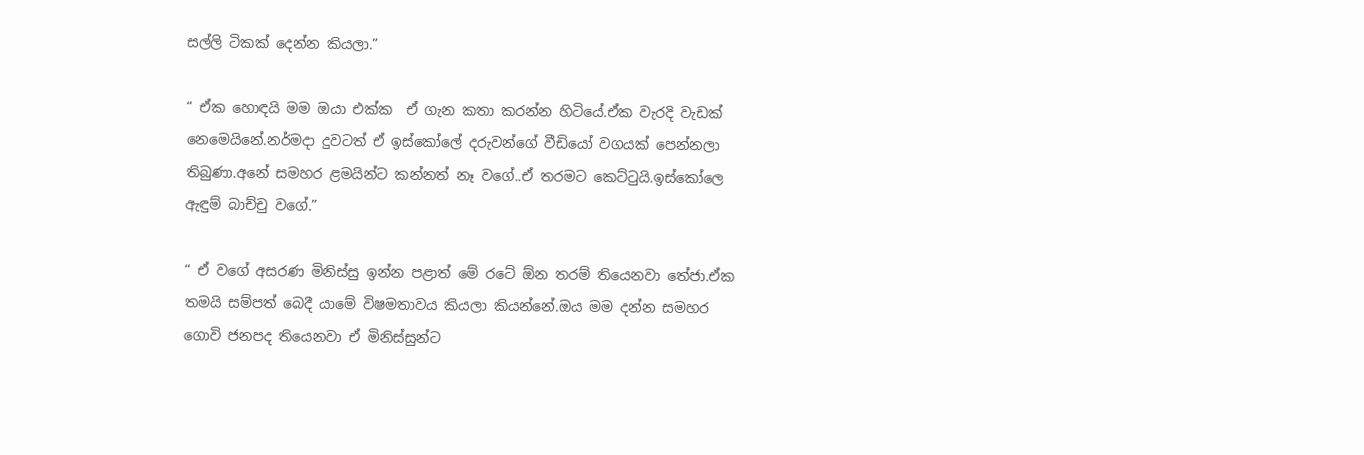සල්ලි ටිකක් දෙන්න කියලා.”

“ ඒක හොඳයි මම ඔයා එක්ක  ඒ ගැන කතා කරන්න හිටියේ.ඒක වැරදි වැඩක් නෙමෙයිනේ.නර්මදා දුවටත් ඒ ඉස්කෝලේ දරුවන්ගේ වීඩියෝ වගයක් පෙන්නලා තිබුණා.අනේ සමහර ළමයින්ට කන්නත් නෑ වගේ..ඒ තරමට කෙට්ටුයි.ඉස්කෝලෙ ඇඳුම් බාච්චු වගේ.”

“ ඒ වගේ අසරණ මිනිස්සු ඉන්න පළාත් මේ රටේ ඕන තරම් තියෙනවා තේජා.ඒක තමයි සම්පත් බෙදී යාමේ විෂමතාවය කියලා කියන්නේ.ඔය මම දන්න සමහර ගොවි ජනපද තියෙනවා ඒ මිනිස්සුන්ට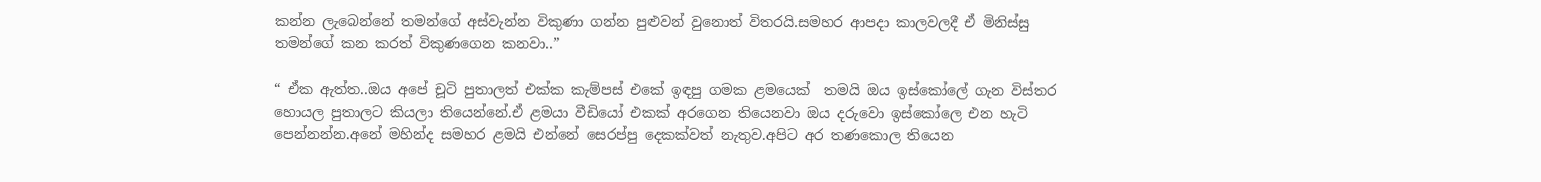කන්න ලැබෙන්නේ තමන්ගේ අස්වැන්න විකුණා ගන්න පුළුවන් වුනොත් විතරයි.සමහර ආපදා කාලවලදී ඒ මිනිස්සු තමන්ගේ කන කරත් විකුණගෙන කනවා..”

“ ඒක ඇත්ත..ඔය අපේ චූටි පුතාලත් එක්ක කැම්පස් එකේ ඉඳපු ගමක ළමයෙක්  තමයි ඔය ඉස්කෝලේ ගැන විස්තර හොයල පුතාලට කියලා තියෙන්නේ.ඒ ළමයා වීඩියෝ එකක් අරගෙන තියෙනවා ඔය දරුවො ඉස්කෝලෙ එන හැටි පෙන්නන්න.අනේ මහින්ද සමහර ළමයි එන්නේ සෙරප්පු දෙකක්වත් නැතුව.අපිට අර තණකොල තියෙන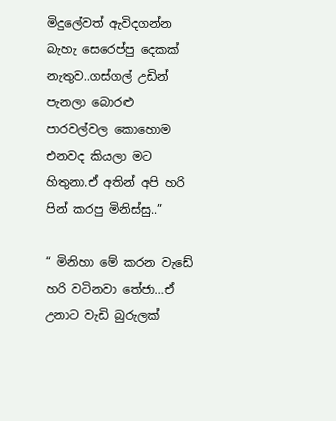මිදුලේවත් ඇවිදගන්න බැහැ සෙරෙප්පු දෙකක් නැතුව..ගස්ගල් උඩින් පැනලා බොරළු පාරවල්වල කොහොම එනවද කියලා මට හිතුනා.ඒ අතින් අපි හරි පින් කරපු මිනිස්සු..”

“ මිනිහා මේ කරන වැඩේ හරි වටිනවා තේජා…ඒ උනාට වැඩි බුරුලක්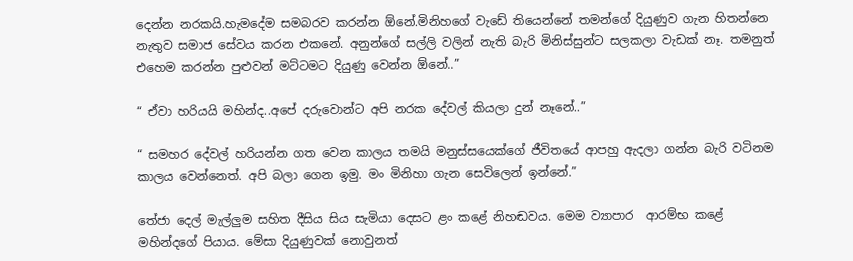දෙන්න නරකයි.හැමදේම සමබරව කරන්න ඕනේ.මිනිහගේ වැඩේ තියෙන්නේ තමන්ගේ දියුණුව ගැන හිතන්නෙ නැතුව සමාජ සේවය කරන එකනේ. අනුන්ගේ සල්ලි වලින් නැති බැරි මිනිස්සුන්ට සලකලා වැඩක් නෑ. තමනුත් එහෙම කරන්න පුළුවන් මට්ටමට දියුණු වෙන්න ඕනේ..”

“ ඒවා හරියයි මහින්ද..අපේ දරුවොන්ට අපි නරක දේවල් කියලා දුන් නෑනේ..”

“ සමහර දේවල් හරියන්න ගත වෙන කාලය තමයි මනුස්සයෙක්ගේ ජීවිතයේ ආපහු ඇදලා ගන්න බැරි වටිනම කාලය වෙන්නෙත්. අපි බලා ගෙන ඉමු. මං මිනිහා ගැන සෙවිලෙන් ඉන්නේ.”

තේජා දෙල් මැල්ලුම සහිත දීසිය සිය සැමියා දෙසට ළං කළේ නිහඬවය. මෙම ව්‍යාපාර  ආරම්භ කළේ මහින්දගේ පියාය. මේසා දියුණුවක් නොවුනත්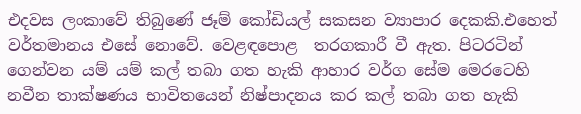එදවස ලංකාවේ තිබුණේ ජෑම් කෝඩියල් සකසන ව්‍යාපාර දෙකකි.එහෙත් වර්තමානය එසේ නොවේ. වෙළඳපොළ  තරගකාරී වී ඇත. පිටරටින් ගෙන්වන යම් යම් කල් තබා ගත හැකි ආහාර වර්ග සේම මෙරටෙහි නවීන තාක්ෂණය භාවිතයෙන් නිෂ්පාදනය කර කල් තබා ගත හැකි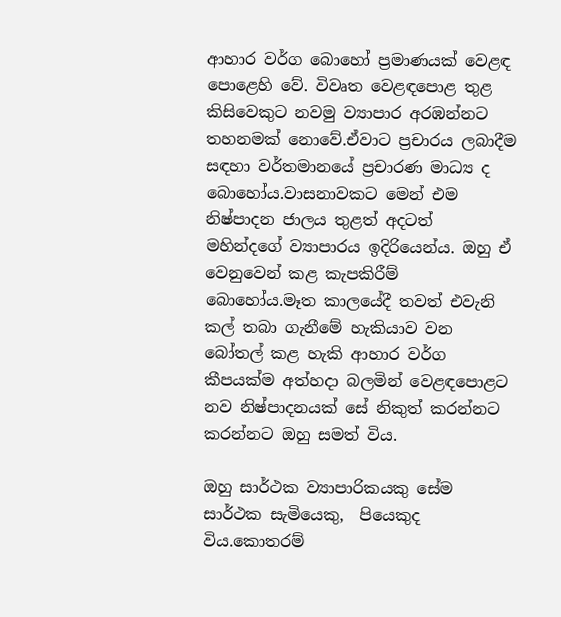ආහාර වර්ග බොහෝ ප්‍රමාණයක් වෙළඳ පොළෙහි වේ. විවෘත වෙළඳපොළ තුළ කිසිවෙකුට නවමු ව්‍යාපාර අරඹන්නට තහනමක් නොවේ.ඒවාට ප්‍රචාරය ලබාදීම සඳහා වර්තමානයේ ප්‍රචාරණ මාධ්‍ය ද බොහෝය.වාසනාවකට මෙන් එම නිෂ්පාදන ජාලය තුළත් අදටත් මහින්දගේ ව්‍යාපාරය ඉදිරියෙන්ය. ඔහු ඒ වෙනුවෙන් කළ කැපකිරීම් බොහෝය.මෑත කාලයේදී තවත් එවැනි කල් තබා ගැනීමේ හැකියාව වන බෝතල් කළ හැකි ආහාර වර්ග කීපයක්ම අත්හදා බලමින් වෙළඳපොළට නව නිෂ්පාදනයක් සේ නිකුත් කරන්නට කරන්නට ඔහු සමත් විය.

ඔහු සාර්ථක ව්‍යාපාරිකයකු සේම සාර්ථක සැමියෙකු,  පියෙකුද විය.කොතරම්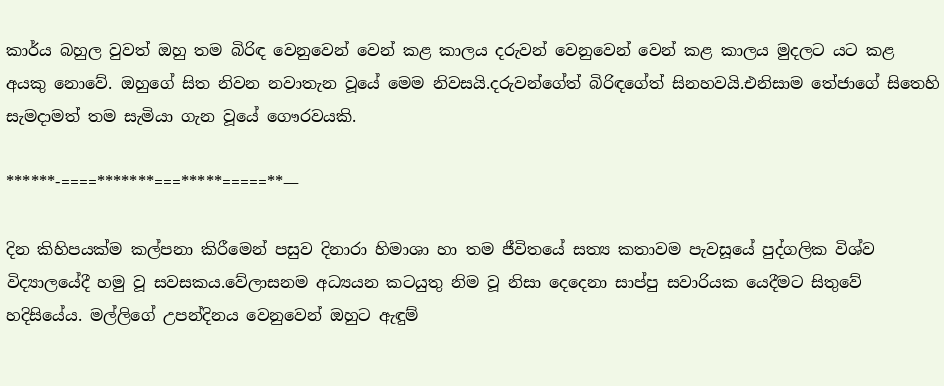කාර්ය බහුල වුවත් ඔහු තම බිරිඳ වෙනුවෙන් වෙන් කළ කාලය දරුවන් වෙනුවෙන් වෙන් කළ කාලය මුදලට යට කළ අයකු නොවේ. ඔහුගේ සිත නිවන නවාතැන වූයේ මෙම නිවසයි.දරුවන්ගේත් බිරිඳගේත් සිනහවයි.එනිසාම තේජාගේ සිතෙහි සැමදාමත් තම සැමියා ගැන වූයේ ගෞරවයකි.

******-====*******===*****=====**—

දින කිහිපයක්ම කල්පනා කිරීමෙන් පසුව දිනාරා හිමාශා හා තම ජීවිතයේ සත්‍ය කතාවම පැවසූයේ පුද්ගලික විශ්ව විද්‍යාලයේදී හමු වූ සවසකය.වේලාසනම අධ්‍යයන කටයුතු නිම වූ නිසා දෙදෙනා සාප්පු සවාරියක යෙදීමට සිතුවේ හදිසියේය. මල්ලිගේ උපන්දිනය වෙනුවෙන් ඔහුට ඇඳුම්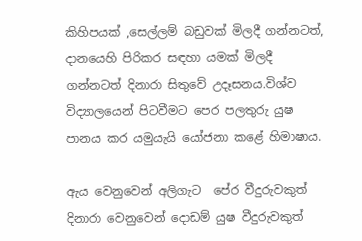කිහිපයක් ,සෙල්ලම් බඩුවක් මිලදී ගන්නටත්, දානයෙහි පිරිකර සඳහා යමක් මිලදී ගන්නටත් දිනාරා සිතුවේ උදෑසනය.විශ්ව විද්‍යාලයෙන් පිටවීමට පෙර පලතුරු යුෂ පානය කර යමුයැයි යෝජනා කළේ හිමාෂාය.

ඇය වෙනුවෙන් අලිගැට  පේර වීදුරුවකුත් දිනාරා වෙනුවෙන් දොඩම් යුෂ වීදුරුවකුත්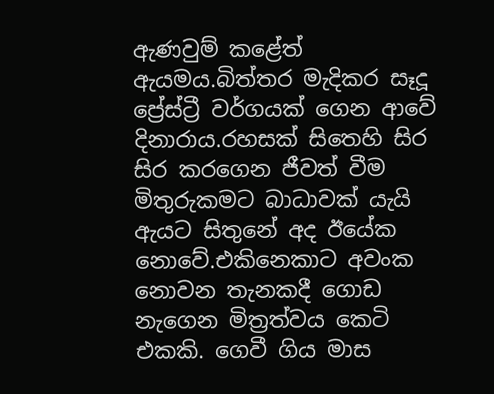ඇණවුම් කළේත් ඇයමය.බිත්තර මැදිකර සෑදූ ප්‍රේස්ට්‍රී වර්ගයක් ගෙන ආවේ දිනාරාය.රහසක් සිතෙහි සිර සිර කරගෙන ජීවත් වීම මිතුරුකමට බාධාවක් යැයි ඇයට සිතුනේ අද ඊයේක නොවේ.එකිනෙකාට අවංක නොවන තැනකදී ගොඩ නැගෙන මිත්‍රත්වය කෙටි එකකි. ගෙවී ගිය මාස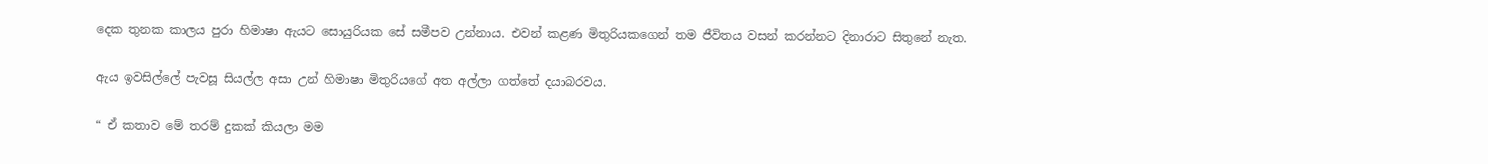දෙක තුනක කාලය පුරා හිමාෂා ඇයට සොයුරියක සේ සමීපව උන්නාය. එවන් කළණ මිතුරියකගෙන් තම ජීවිතය වසන් කරන්නට දිනාරාට සිතුනේ නැත.

ඇය ඉවසිල්ලේ පැවසූ සියල්ල අසා උන් හිමාෂා මිතුරියගේ අත අල්ලා ගත්තේ දයාබරවය.

“ ඒ කතාව මේ තරම් දුකක් කියලා මම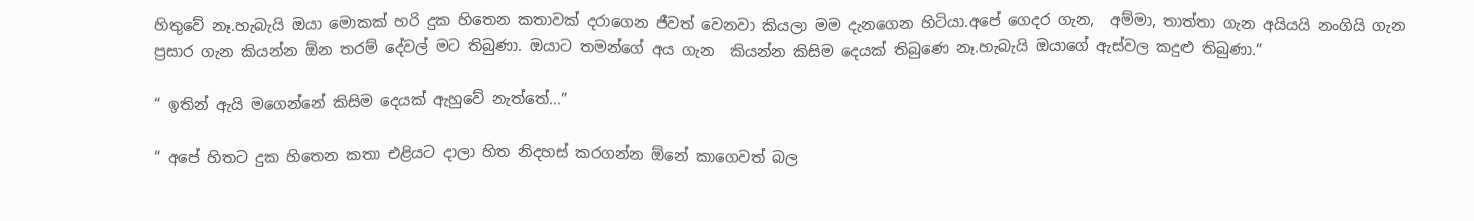හිතුවේ නෑ.හැබැයි ඔයා මොකක් හරි දුක හිතෙන කතාවක් දරාගෙන ජීවත් වෙනවා කියලා මම දැනගෙන හිටියා.අපේ ගෙදර ගැන,  අම්මා, තාත්තා ගැන අයියයි නංගියි ගැන ප්‍රසාර ගැන කියන්න ඕන තරම් දේවල් මට තිබුණා. ඔයාට තමන්ගේ අය ගැන  කියන්න කිසිම දෙයක් තිබුණෙ නෑ.හැබැයි ඔයාගේ ඇස්වල කදුළු තිබුණා.”

“ ඉතින් ඇයි මගෙන්නේ කිසිම දෙයක් ඇහුවේ නැත්තේ…”

“ අපේ හිතට දුක හිතෙන කතා එළියට දාලා හිත නිදහස් කරගන්න ඕනේ කාගෙවත් බල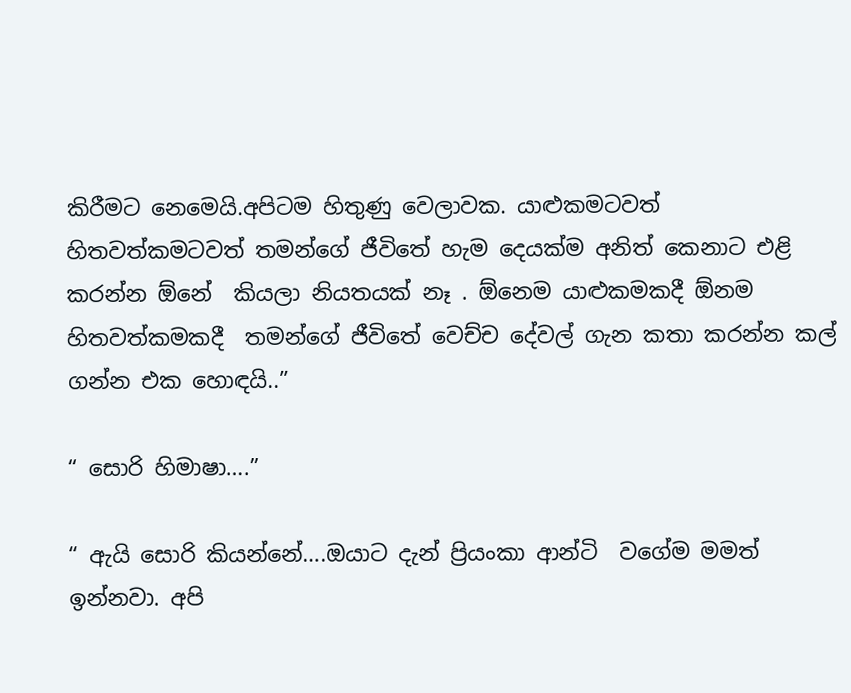කිරීමට නෙමෙයි.අපිටම හිතුණු වෙලාවක. යාළුකමටවත් හිතවත්කමටවත් තමන්ගේ ජීවිතේ හැම දෙයක්ම අනිත් කෙනාට එළි කරන්න ඕනේ  කියලා නියතයක් නෑ . ඕනෙම යාළුකමකදී ඕනම හිතවත්කමකදී  තමන්ගේ ජීවිතේ වෙච්ච දේවල් ගැන කතා කරන්න කල් ගන්න එක හොඳයි..”

“ සොරි හිමාෂා….”

“ ඇයි සොරි කියන්නේ….ඔයාට දැන් ප්‍රියංකා ආන්ටි  වගේම මමත් ඉන්නවා. අපි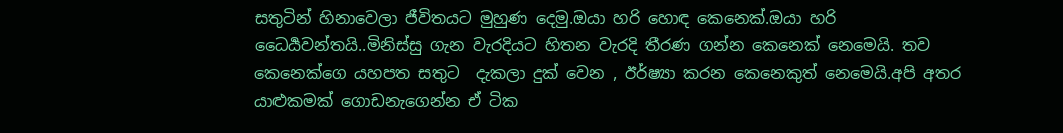සතුටින් හිනාවෙලා ජීවිතයට මුහුණ දෙමු.ඔයා හරි හොඳ කෙනෙක්.ඔයා හරි ධෛර්‍යවන්තයි..මිනිස්සු ගැන වැරදියට හිතන වැරදි තීරණ ගන්න කෙනෙක් නෙමෙයි. තව කෙනෙක්ගෙ යහපත සතුට  දැකලා දුක් වෙන , ඊර්ෂ්‍යා කරන කෙනෙකුත් නෙමෙයි.අපි අතර යාළුකමක් ගොඩනැගෙන්න ඒ ටික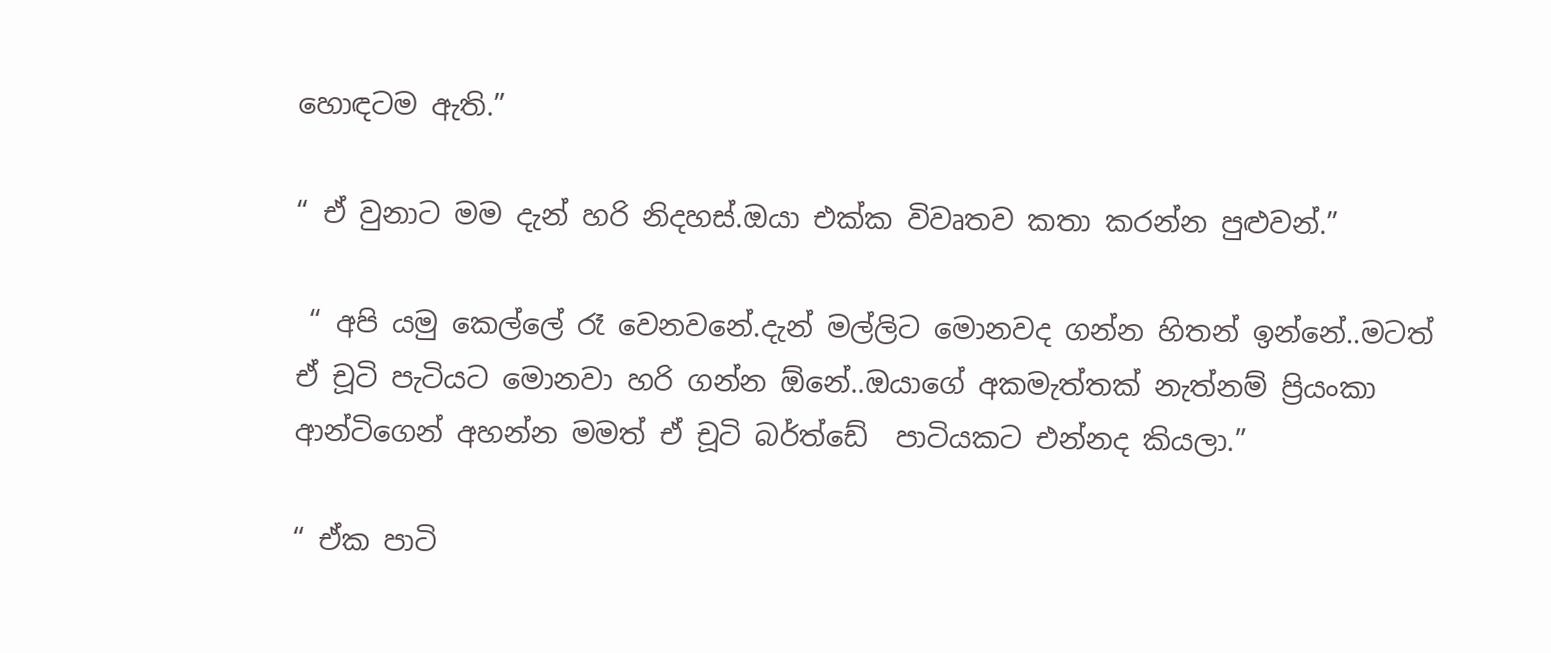හොඳටම ඇති.”

“ ඒ වුනාට මම දැන් හරි නිදහස්.ඔයා එක්ක විවෘතව කතා කරන්න පුළුවන්.”

 “ අපි යමු කෙල්ලේ රෑ වෙනවනේ.දැන් මල්ලිට මොනවද ගන්න හිතන් ඉන්නේ..මටත් ඒ චූටි පැටියට මොනවා හරි ගන්න ඕනේ..ඔයාගේ අකමැත්තක් නැත්නම් ප්‍රියංකා ආන්ටිගෙන් අහන්න මමත් ඒ චූටි බර්ත්ඩේ  පාටියකට එන්නද කියලා.”

“ ඒක පාටි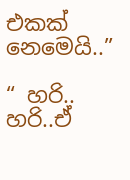එකක් නෙමෙයි..”

“ හරි.. හරි..ඒ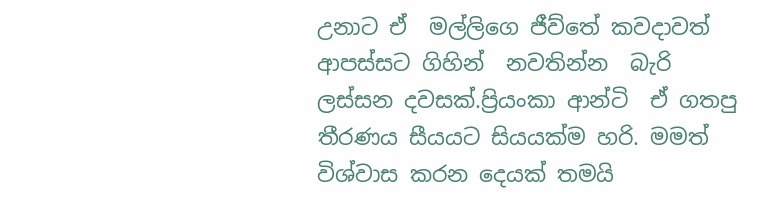උනාට ඒ  මල්ලිගෙ ජීව්තේ කවදාවත් ආපස්සට ගිහින්  නවතින්න  බැරි ලස්සන දවසක්.ප්‍රියංකා ආන්ටි  ඒ ගතපු තීරණය සීයයට සියයක්ම හරි. මමත් විශ්වාස කරන දෙයක් තමයි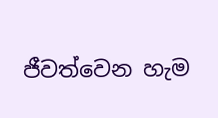ජීවත්වෙන හැම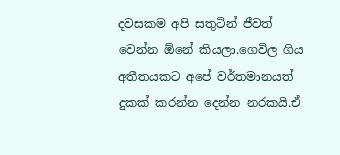දවසකම අපි සතුටින් ජීවත් වෙන්න ඕනේ කියලා.ගෙවිල ගිය අතීතයකට අපේ වර්තමානයත් දුකක් කරන්න දෙන්න නරකයි.ඒ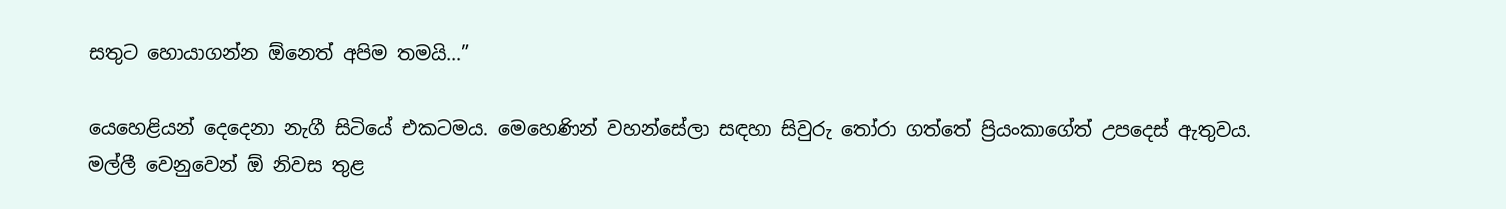සතුට හොයාගන්න ඕනෙත් අපිම තමයි…”

යෙහෙළියන් දෙදෙනා නැගී සිටියේ එකටමය. මෙහෙණින් වහන්සේලා සඳහා සිවුරු තෝරා ගත්තේ ප්‍රියංකාගේත් උපදෙස් ඇතුවය. මල්ලී වෙනුවෙන් ඕ නිවස තුළ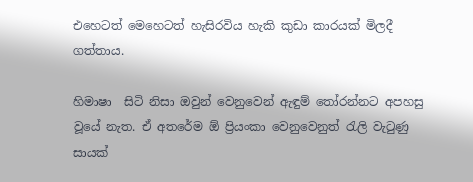එහෙටත් මෙහෙටත් හැසිරවිය හැකි කුඩා කාරයක් මිලදී ගත්තාය.

හිමාෂා  සිටි නිසා ඔවුන් වෙනුවෙන් ඇඳුම් තෝරන්නට අපහසු වූයේ නැත. ඒ අතරේම ඕ ප්‍රියංකා වෙනුවෙනුත් රැලි වැටුණු සායක්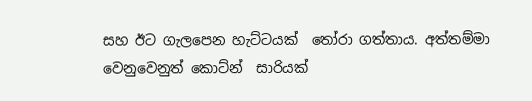සහ ඊට ගැලපෙන හැට්ටයක්  තෝරා ගත්තාය. අත්තම්මා වෙනුවෙනුත් කොට්න්  සාරියක්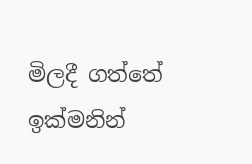මිලදී ගත්තේ ඉක්මනින්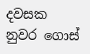දවසක නුවර ගොස්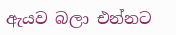ඇයව බලා එන්නට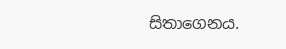සිතාගෙනය.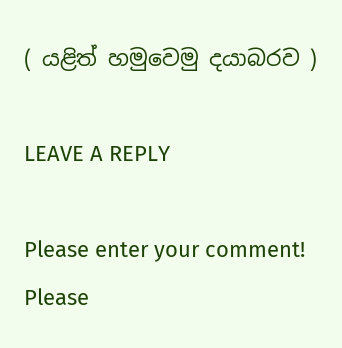( යළිත් හමුවෙමු දයාබරව )

LEAVE A REPLY

Please enter your comment!
Please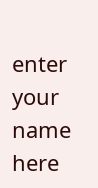enter your name here